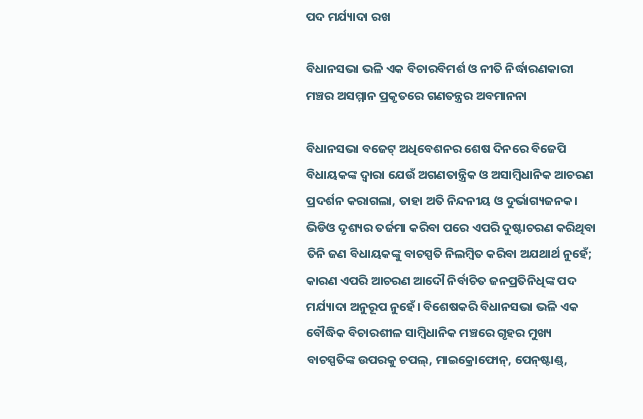ପଦ ମର୍ଯ୍ୟାଦା ରଖ

ବିଧାନସଭା ଭଳି ଏକ ବିଚାରବିମର୍ଶ ଓ ନୀତି ନିର୍ଦ୍ଧାରଣକାରୀ ମଞ୍ଚର ଅସମ୍ମାନ ପ୍ରକୃତରେ ଗଣତନ୍ତ୍ରର ଅବମାନନା

ବିଧାନସଭା ବଜେଟ୍‌ ଅଧିବେଶନର ଶେଷ ଦିନରେ ବିଜେପି ବିଧାୟକଙ୍କ ଦ୍ବାରା ଯେଉଁ ଅଗଣତାନ୍ତ୍ରିକ ଓ ଅସାମ୍ବିଧାନିକ ଆଚରଣ ପ୍ରଦର୍ଶନ କରାଗଲା, ତାହା ଅତି ନିନ୍ଦନୀୟ ଓ ଦୁର୍ଭାଗ୍ୟଜନକ। ଭିଡିଓ ଦୃଶ୍ୟର ତର୍ଜମା କରିବା ପରେ ଏପରି ଦୁଷ୍ଟାଚରଣ କରିଥିବା ତିନି ଜଣ ବିଧାୟକଙ୍କୁ ବାଚସ୍ପତି ନିଲମ୍ବିତ କରିବା ଅଯଥାର୍ଥ ନୁହେଁ; କାରଣ ଏପରି ଆଚରଣ ଆଦୌ ନିର୍ବାଚିତ ଜନପ୍ରତିନିଧିଙ୍କ ପଦ ମର୍ଯ୍ୟାଦା ଅନୁରୂପ ନୁହେଁ। ବିଶେଷକରି ବିଧାନସଭା ଭଳି ଏକ ବୌଦ୍ଧିକ ବିଚାରଶୀଳ ସାମ୍ବିଧାନିକ ମଞ୍ଚରେ ଗୃହର ମୁଖ୍ୟ ବାଚସ୍ପତିଙ୍କ ଉପରକୁ ଚପଲ୍‌, ମାଇକ୍ରୋଫୋନ୍, ପେନ୍‌ଷ୍ଟାଣ୍ଡ୍‌,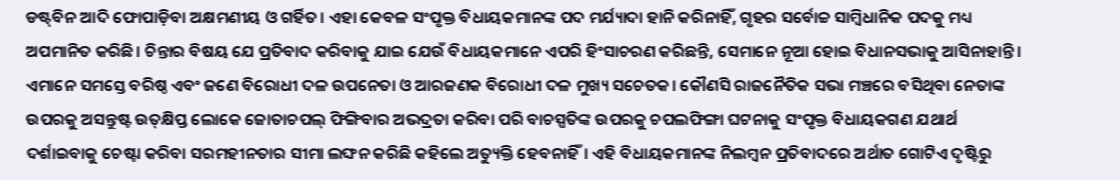ଡଷ୍ଟ୍‌ବିନ ଆଦି ଫୋପାଡ଼ିବା ଅକ୍ଷମଣୀୟ ଓ ଗର୍ହିତ। ଏହା କେବଳ ସଂପୃକ୍ତ ବିଧାୟକମାନଙ୍କ ପଦ ମର୍ଯ୍ୟାଦା ହାନି କରିନାହିଁ, ଗୃହର ସର୍ବୋଚ୍ଚ ସାମ୍ବିଧାନିକ ପଦକୁ ମଧ୍ୟ ଅପମାନିତ କରିଛି। ଚିନ୍ତାର ବିଷୟ ଯେ ପ୍ରତିବାଦ କରିବାକୁ ଯାଇ ଯେଉଁ ବିଧାୟକମାନେ ଏପରି ହିଂସାଚରଣ କରିଛନ୍ତି, ସେମାନେ ନୂଆ ହୋଇ ବିଧାନସଭାକୁ ଆସିନାହାନ୍ତି। ଏମାନେ ସମସ୍ତେ ବରିଷ୍ଠ ଏବଂ ଜଣେ ବିରୋଧୀ ଦଳ ଉପନେତା ଓ ଆରଜଣକ ବିରୋଧୀ ଦଳ ମୁଖ୍ୟ ସଚେତକ। କୌଣସି ରାଜନୈତିକ ସଭା ମଞ୍ଚରେ ବସିଥିବା ନେତାଙ୍କ ଉପରକୁ ଅସନ୍ତୁଷ୍ଟ ଉତ୍‌କ୍ଷିପ୍ତ ଲୋକେ ଜୋତାଚପଲ୍‌ ଫିଙ୍ଗିବାର ଅଭଦ୍ରତା କରିବା ପରି ବାଚସ୍ପତିଙ୍କ ଉପରକୁ ଚପଲଫିଙ୍ଗା ଘଟନାକୁ ସଂପୃକ୍ତ ବିଧାୟକଗଣ ଯଥାର୍ଥ ଦର୍ଶାଇବାକୁ ଚେଷ୍ଟା କରିବା ସରମହୀନତାର ସୀମା ଲଙ୍ଘନ କରିଛି କହିଲେ ଅତ୍ୟୁକ୍ତି ହେବନାହିଁ। ଏହି ବିଧାୟକମାନଙ୍କ ନିଲମ୍ବନ ପ୍ରତିବାଦରେ ଅର୍ଥାତ ଗୋଟିଏ ଦୃଷ୍ଟିରୁ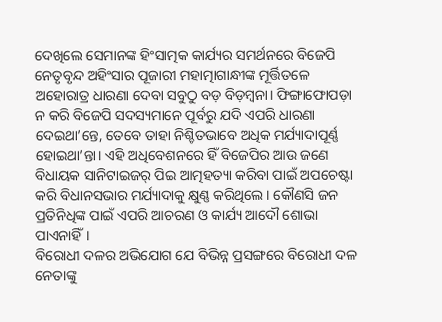ଦେଖିଲେ ସେମାନଙ୍କ ହିଂସାତ୍ମକ କାର୍ଯ୍ୟର ସମର୍ଥନରେ ବିଜେପି ନେତୃବୃନ୍ଦ ଅହିଂସାର ପୂଜାରୀ ମହାତ୍ମାଗାନ୍ଧୀଙ୍କ ମୂର୍ତ୍ତିତଳେ ଅହୋରାତ୍ର ଧାରଣା ଦେବା ସବୁଠୁ ବଡ଼ ବିଡ଼ମ୍ବନା। ଫିଙ୍ଗାଫୋପଡ଼ା ନ କରି ବିଜେପି ସଦସ୍ୟମାନେ ପୂର୍ବରୁ ଯଦି ଏପରି ଧାରଣା ଦେଇଥା’ନ୍ତେ, ତେବେ ତାହା ନିଶ୍ଚିତଭାବେ ଅଧିକ ମର୍ଯ୍ୟାଦାପୂର୍ଣ୍ଣ ହୋଇଥା’ନ୍ତା। ଏହି ଅଧିବେଶନରେ ହିଁ ବିଜେପିର ଆଉ ଜଣେ ବିଧାୟକ ସାନିଟାଇଜର୍‌ ପିଇ ଆତ୍ମହତ୍ୟା କରିବା ପାଇଁ ଅପଚେଷ୍ଟା କରି ବିଧାନସଭାର ମର୍ଯ୍ୟାଦାକୁ କ୍ଷୁଣ୍ଣ କରିଥିଲେ। କୌଣସି ଜନ ପ୍ରତିନିଧିଙ୍କ ପାଇଁ ଏପରି ଆଚରଣ ଓ କାର୍ଯ୍ୟ ଆଦୌ ଶୋଭା ପାଏନାହିଁ।
ବିରୋଧୀ ଦଳର ଅଭିଯୋଗ ଯେ ବିଭିନ୍ନ ପ୍ରସଙ୍ଗରେ ବିରୋଧୀ ଦଳ ନେତାଙ୍କୁ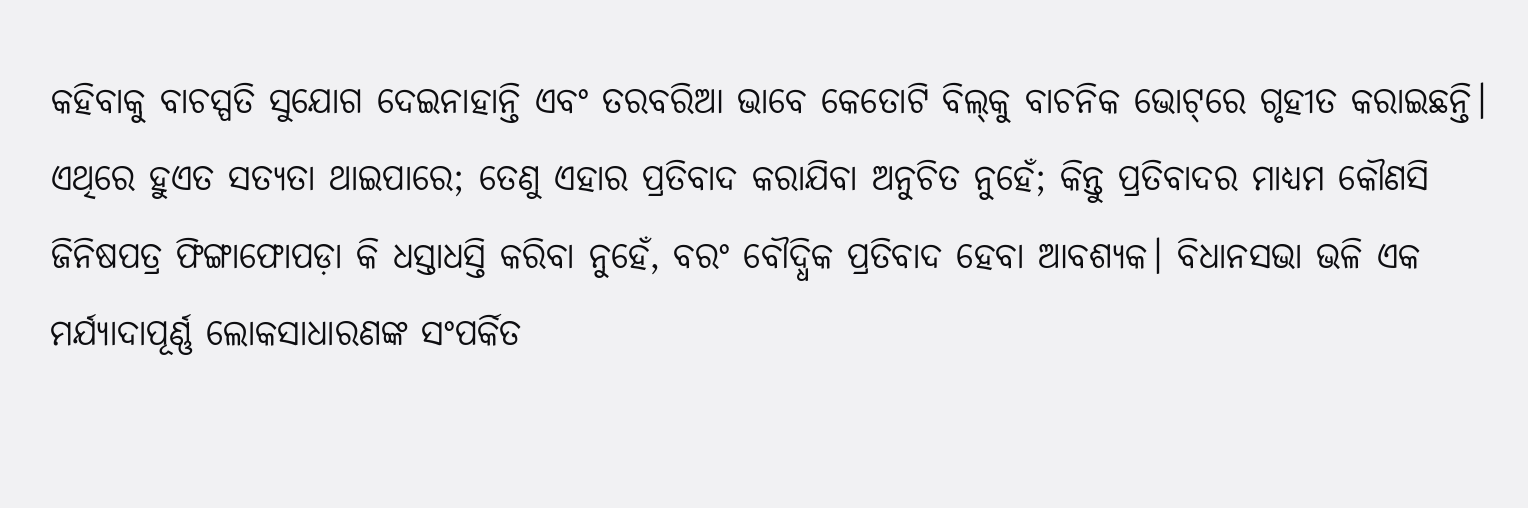କହିବାକୁ ବାଚସ୍ପତି ସୁଯୋଗ ଦେଇନାହାନ୍ତି ଏବଂ ତରବରିଆ ଭାବେ କେତୋଟି ବିଲ୍‌କୁ ବାଚନିକ ଭୋଟ୍‌ରେ ଗୃହୀତ କରାଇଛନ୍ତି। ଏଥିରେ ହୁଏତ ସତ୍ୟତା ଥାଇପାରେ; ତେଣୁ ଏହାର ପ୍ରତିବାଦ କରାଯିବା ଅନୁଚିତ ନୁହେଁ; କିନ୍ତୁ ପ୍ରତିବାଦର ମାଧ୍ୟମ କୌଣସି ଜିନିଷପତ୍ର ଫିଙ୍ଗାଫୋପଡ଼ା କି ଧସ୍ତାଧସ୍ତି କରିବା ନୁହେଁ, ବରଂ ବୌଦ୍ଧିକ ପ୍ରତିବାଦ ହେବା ଆବଶ୍ୟକ। ବିଧାନସଭା ଭଳି ଏକ ମର୍ଯ୍ୟାଦାପୂର୍ଣ୍ଣ ଲୋକସାଧାରଣଙ୍କ ସଂପର୍କିତ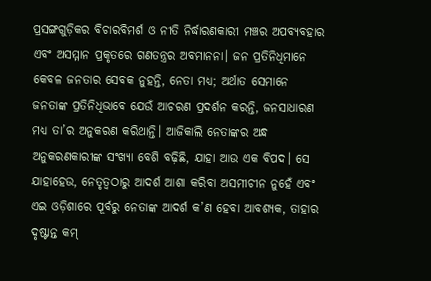ପ୍ରସଙ୍ଗଗୁଡ଼ିକର ବିଚାରବିମର୍ଶ ଓ ନୀତି ନିର୍ଦ୍ଧାରଣକାରୀ ମଞ୍ଚର ଅପବ୍ୟବହାର ଏବଂ ଅସମ୍ମାନ ପ୍ରକୃତରେ ଗଣତନ୍ତ୍ରର ଅବମାନନା। ଜନ ପ୍ରତିନିଧିମାନେ କେବଳ ଜନତାର ସେବକ ନୁହନ୍ତି, ନେତା ମଧ୍ୟ; ଅର୍ଥାତ ସେମାନେ ଜନତାଙ୍କ ପ୍ରତିନିଧିଭାବେ ଯେଉଁ ଆଚରଣ ପ୍ରଦର୍ଶନ କରନ୍ତି, ଜନସାଧାରଣ ମଧ୍ୟ ତା’ର ଅନୁକରଣ କରିଥାନ୍ତି। ଆଜିକାଲି ନେତାଙ୍କର ଅନ୍ଧ ଅନୁକରଣକାରୀଙ୍କ ସଂଖ୍ୟା ବେଶି ବଢ଼ିଛି, ଯାହା ଆଉ ଏକ ବିପଦ। ସେ ଯାହାହେଉ, ନେତୃତ୍ବଠାରୁ ଆଦର୍ଶ ଆଶା କରିବା ଅସମୀଚୀନ ନୁହେଁ ଏବଂ ଏଇ ଓଡ଼ିଶାରେ ପୂର୍ବରୁ ନେତାଙ୍କ ଆଦର୍ଶ କ’ଣ ହେବା ଆବଶ୍ୟକ, ତାହାର ଦୃଷ୍ଟାନ୍ତ କମ୍‌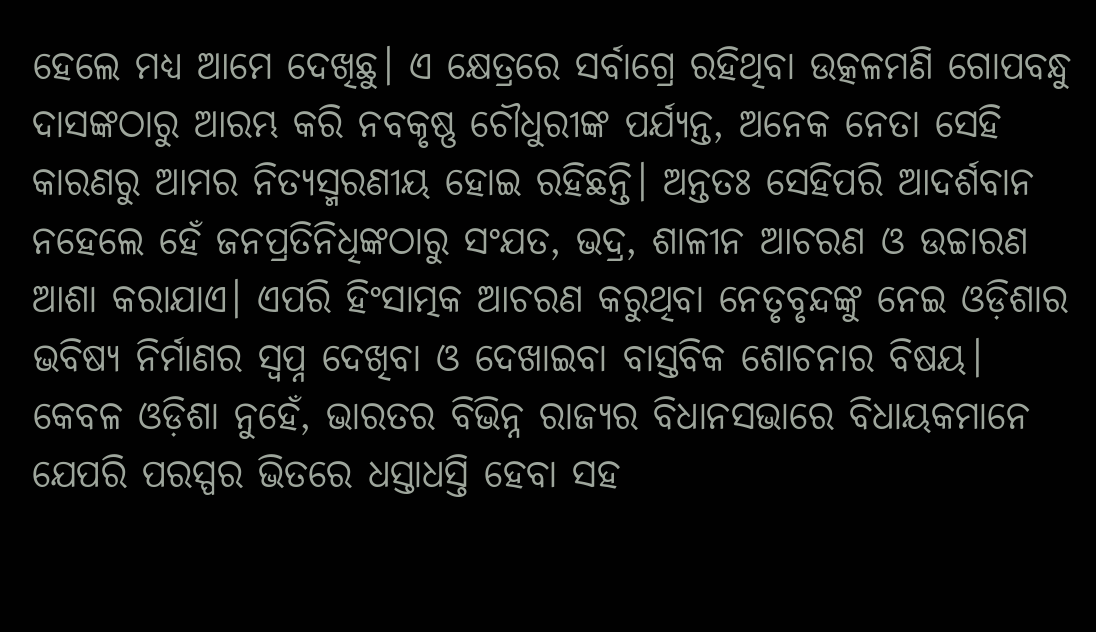ହେଲେ ମଧ୍ୟ ଆମେ ଦେଖିଛୁ। ଏ କ୍ଷେତ୍ରରେ ସର୍ବାଗ୍ରେ ରହିଥିବା ଉତ୍କଳମଣି ଗୋପବନ୍ଧୁ ଦାସଙ୍କଠାରୁ ଆରମ୍ଭ କରି ନବକୃଷ୍ଣ ଚୌଧୁରୀଙ୍କ ପର୍ଯ୍ୟନ୍ତ, ଅନେକ ନେତା ସେହି କାରଣରୁ ଆମର ନିତ୍ୟସ୍ମରଣୀୟ ହୋଇ ରହିଛନ୍ତି। ଅନ୍ତତଃ ସେହିପରି ଆଦର୍ଶବାନ ନହେଲେ ହେଁ ଜନପ୍ରତିନିଧିଙ୍କଠାରୁ ସଂଯତ, ଭଦ୍ର, ଶାଳୀନ ଆଚରଣ ଓ ଉଚ୍ଚାରଣ ଆଶା କରାଯାଏ। ଏପରି ହିଂସାତ୍ମକ ଆଚରଣ କରୁଥିବା ନେତୃବୃନ୍ଦଙ୍କୁ ନେଇ ଓଡ଼ିଶାର ଭବିଷ୍ୟ ନିର୍ମାଣର ସ୍ବପ୍ନ ଦେଖିବା ଓ ଦେଖାଇବା ବାସ୍ତବିକ ଶୋଚନାର ବିଷୟ।
କେବଳ ଓଡ଼ିଶା ନୁହେଁ, ଭାରତର ବିଭିନ୍ନ ରାଜ୍ୟର ବିଧାନସଭାରେ ବିଧାୟକମାନେ ଯେପରି ପରସ୍ପର ଭିତରେ ଧସ୍ତାଧସ୍ତି ହେବା ସହ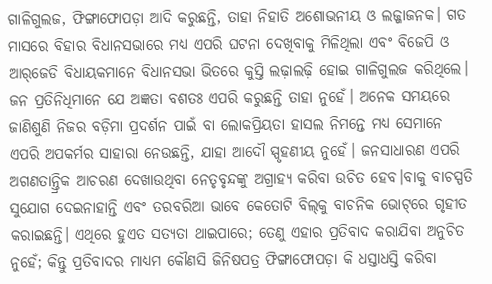ଗାଳିଗୁଲଜ, ଫିଙ୍ଗାଫୋପଡ଼ା ଆଦି କରୁଛନ୍ତି, ତାହା ନିହାତି ଅଶୋଭନୀୟ ଓ ଲଜ୍ଜାଜନକ। ଗତ ମାସରେ ବିହାର ବିଧାନସଭାରେ ମଧ୍ୟ ଏପରି ଘଟନା ଦେଖିବାକୁ ମିଳିଥିଲା ଏବଂ ବିଜେପି ଓ ଆର୍‌ଜେଡି ବିଧାୟକମାନେ ବିଧାନସଭା ଭିତରେ କୁସ୍ତି ଲଢ଼ାଲଢ଼ି ହୋଇ ଗାଳିଗୁଲଜ କରିଥିଲେ। ଜନ ପ୍ରତିନିଧିମାନେ ଯେ ଅଜ୍ଞତା ବଶତଃ ଏପରି କରୁଛନ୍ତି ତାହା ନୁହେଁ। ଅନେକ ସମୟରେ ଜାଣିଶୁଣି ନିଜର ବଡ଼ିମା ପ୍ରଦର୍ଶନ ପାଇଁ ବା ଲୋକପ୍ରିୟତା ହାସଲ ନିମନ୍ତେ ମଧ୍ୟ ସେମାନେ ଏପରି ଅପକର୍ମର ସାହାରା ନେଉଛନ୍ତି, ଯାହା ଆଦୌ ସ୍ପୃହଣୀୟ ନୁହେଁ। ଜନସାଧାରଣ ଏପରି ଅଗଣତାନ୍ତ୍ରିକ ଆଚରଣ ଦେଖାଉଥିବା ନେତୃବୃନ୍ଦଙ୍କୁ ଅଗ୍ରାହ୍ୟ କରିବା ଉଚିତ ହେବ।ବାକୁ ବାଚସ୍ପତି ସୁଯୋଗ ଦେଇନାହାନ୍ତି ଏବଂ ତରବରିଆ ଭାବେ କେତୋଟି ବିଲ୍‌କୁ ବାଚନିକ ଭୋଟ୍‌ରେ ଗୃହୀତ କରାଇଛନ୍ତି। ଏଥିରେ ହୁଏତ ସତ୍ୟତା ଥାଇପାରେ; ତେଣୁ ଏହାର ପ୍ରତିବାଦ କରାଯିବା ଅନୁଚିତ ନୁହେଁ; କିନ୍ତୁ ପ୍ରତିବାଦର ମାଧ୍ୟମ କୌଣସି ଜିନିଷପତ୍ର ଫିଙ୍ଗାଫୋପଡ଼ା କି ଧସ୍ତାଧସ୍ତି କରିବା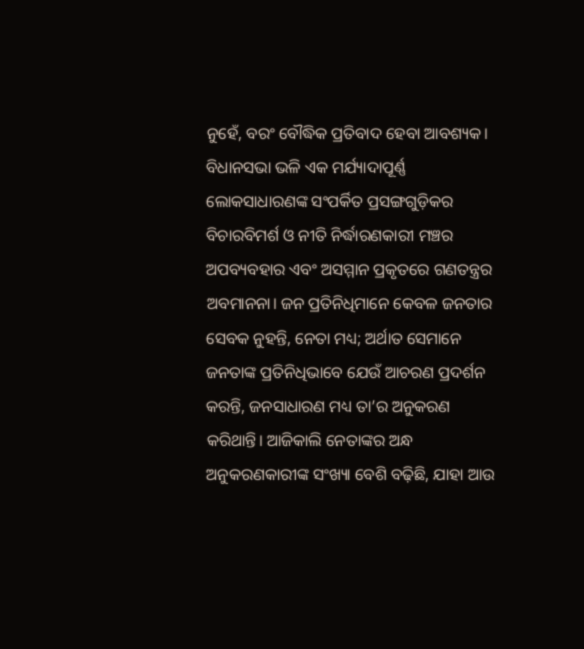ନୁହେଁ, ବରଂ ବୌଦ୍ଧିକ ପ୍ରତିବାଦ ହେବା ଆବଶ୍ୟକ। ବିଧାନସଭା ଭଳି ଏକ ମର୍ଯ୍ୟାଦାପୂର୍ଣ୍ଣ ଲୋକସାଧାରଣଙ୍କ ସଂପର୍କିତ ପ୍ରସଙ୍ଗଗୁଡ଼ିକର ବିଚାରବିମର୍ଶ ଓ ନୀତି ନିର୍ଦ୍ଧାରଣକାରୀ ମଞ୍ଚର ଅପବ୍ୟବହାର ଏବଂ ଅସମ୍ମାନ ପ୍ରକୃତରେ ଗଣତନ୍ତ୍ରର ଅବମାନନା। ଜନ ପ୍ରତିନିଧିମାନେ କେବଳ ଜନତାର ସେବକ ନୁହନ୍ତି, ନେତା ମଧ୍ୟ; ଅର୍ଥାତ ସେମାନେ ଜନତାଙ୍କ ପ୍ରତିନିଧିଭାବେ ଯେଉଁ ଆଚରଣ ପ୍ରଦର୍ଶନ କରନ୍ତି, ଜନସାଧାରଣ ମଧ୍ୟ ତା’ର ଅନୁକରଣ କରିଥାନ୍ତି। ଆଜିକାଲି ନେତାଙ୍କର ଅନ୍ଧ ଅନୁକରଣକାରୀଙ୍କ ସଂଖ୍ୟା ବେଶି ବଢ଼ିଛି, ଯାହା ଆଉ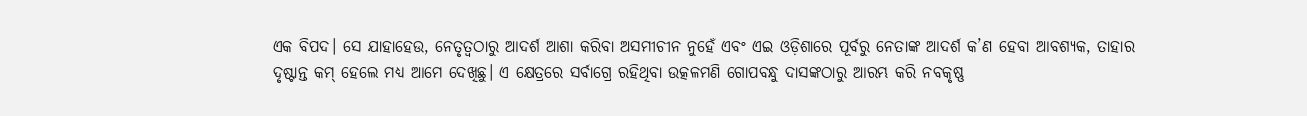ଏକ ବିପଦ। ସେ ଯାହାହେଉ, ନେତୃତ୍ବଠାରୁ ଆଦର୍ଶ ଆଶା କରିବା ଅସମୀଚୀନ ନୁହେଁ ଏବଂ ଏଇ ଓଡ଼ିଶାରେ ପୂର୍ବରୁ ନେତାଙ୍କ ଆଦର୍ଶ କ’ଣ ହେବା ଆବଶ୍ୟକ, ତାହାର ଦୃଷ୍ଟାନ୍ତ କମ୍‌ ହେଲେ ମଧ୍ୟ ଆମେ ଦେଖିଛୁ। ଏ କ୍ଷେତ୍ରରେ ସର୍ବାଗ୍ରେ ରହିଥିବା ଉତ୍କଳମଣି ଗୋପବନ୍ଧୁ ଦାସଙ୍କଠାରୁ ଆରମ୍ଭ କରି ନବକୃଷ୍ଣ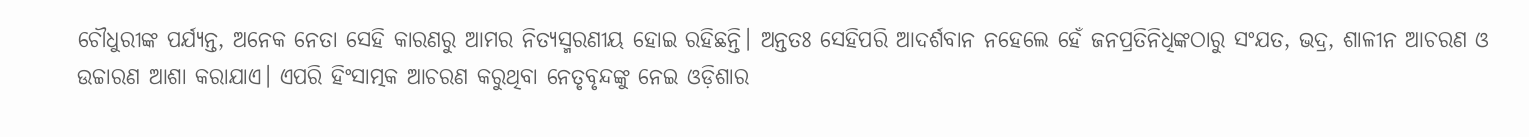ଚୌଧୁରୀଙ୍କ ପର୍ଯ୍ୟନ୍ତ, ଅନେକ ନେତା ସେହି କାରଣରୁ ଆମର ନିତ୍ୟସ୍ମରଣୀୟ ହୋଇ ରହିଛନ୍ତି। ଅନ୍ତତଃ ସେହିପରି ଆଦର୍ଶବାନ ନହେଲେ ହେଁ ଜନପ୍ରତିନିଧିଙ୍କଠାରୁ ସଂଯତ, ଭଦ୍ର, ଶାଳୀନ ଆଚରଣ ଓ ଉଚ୍ଚାରଣ ଆଶା କରାଯାଏ। ଏପରି ହିଂସାତ୍ମକ ଆଚରଣ କରୁଥିବା ନେତୃବୃନ୍ଦଙ୍କୁ ନେଇ ଓଡ଼ିଶାର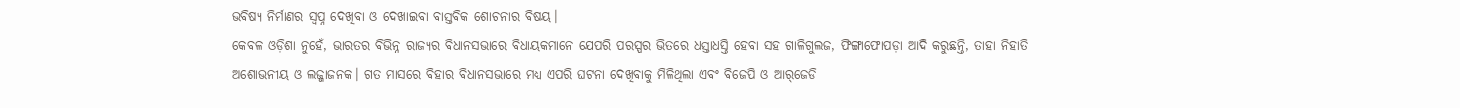ଭବିଷ୍ୟ ନିର୍ମାଣର ସ୍ବପ୍ନ ଦେଖିବା ଓ ଦେଖାଇବା ବାସ୍ତବିକ ଶୋଚନାର ବିଷୟ।
କେବଳ ଓଡ଼ିଶା ନୁହେଁ, ଭାରତର ବିଭିନ୍ନ ରାଜ୍ୟର ବିଧାନସଭାରେ ବିଧାୟକମାନେ ଯେପରି ପରସ୍ପର ଭିତରେ ଧସ୍ତାଧସ୍ତି ହେବା ସହ ଗାଳିଗୁଲଜ, ଫିଙ୍ଗାଫୋପଡ଼ା ଆଦି କରୁଛନ୍ତି, ତାହା ନିହାତି ଅଶୋଭନୀୟ ଓ ଲଜ୍ଜାଜନକ। ଗତ ମାସରେ ବିହାର ବିଧାନସଭାରେ ମଧ୍ୟ ଏପରି ଘଟନା ଦେଖିବାକୁ ମିଳିଥିଲା ଏବଂ ବିଜେପି ଓ ଆର୍‌ଜେଡି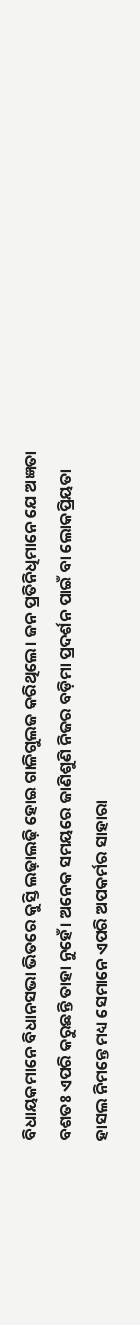ବିଧାୟକମାନେ ବିଧାନସଭା ଭିତରେ କୁସ୍ତି ଲଢ଼ାଲଢ଼ି ହୋଇ ଗାଳିଗୁଲଜ କରିଥିଲେ। ଜନ ପ୍ରତିନିଧିମାନେ ଯେ ଅଜ୍ଞତା ବଶତଃ ଏପରି କରୁଛନ୍ତି ତାହା ନୁହେଁ। ଅନେକ ସମୟରେ ଜାଣିଶୁଣି ନିଜର ବଡ଼ିମା ପ୍ରଦର୍ଶନ ପାଇଁ ବା ଲୋକପ୍ରିୟତା ହାସଲ ନିମନ୍ତେ ମଧ୍ୟ ସେମାନେ ଏପରି ଅପକର୍ମର ସାହାରା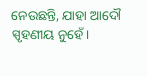ନେଉଛନ୍ତି, ଯାହା ଆଦୌ ସ୍ପୃହଣୀୟ ନୁହେଁ।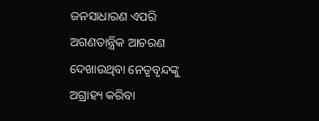ଜନସାଧାରଣ ଏପରି ଅଗଣତାନ୍ତ୍ରିକ ଆଚରଣ ଦେଖାଉଥିବା ନେତୃବୃନ୍ଦଙ୍କୁ ଅଗ୍ରାହ୍ୟ କରିବା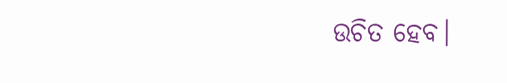ଉଚିତ ହେବ।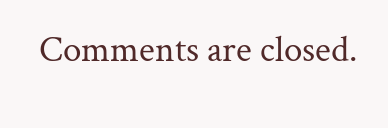Comments are closed.